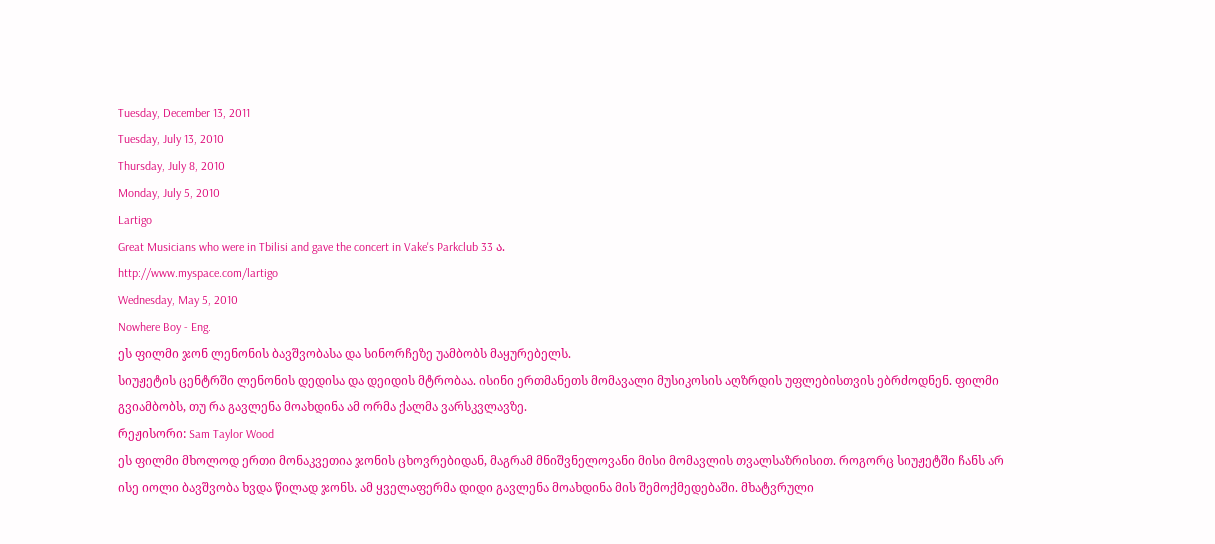Tuesday, December 13, 2011
Tuesday, July 13, 2010
Thursday, July 8, 2010
Monday, July 5, 2010
Lartigo
Great Musicians who were in Tbilisi and gave the concert in Vake's Parkclub 33 ა.
http://www.myspace.com/lartigo
Wednesday, May 5, 2010
Nowhere Boy - Eng.
ეს ფილმი ჯონ ლენონის ბავშვობასა და სინორჩეზე უამბობს მაყურებელს.
სიუჟეტის ცენტრში ლენონის დედისა და დეიდის მტრობაა. ისინი ერთმანეთს მომავალი მუსიკოსის აღზრდის უფლებისთვის ებრძოდნენ. ფილმი გვიამბობს, თუ რა გავლენა მოახდინა ამ ორმა ქალმა ვარსკვლავზე.
რეჟისორი: Sam Taylor Wood
ეს ფილმი მხოლოდ ერთი მონაკვეთია ჯონის ცხოვრებიდან, მაგრამ მნიშვნელოვანი მისი მომავლის თვალსაზრისით. როგორც სიუჟეტში ჩანს არ ისე იოლი ბავშვობა ხვდა წილად ჯონს. ამ ყველაფერმა დიდი გავლენა მოახდინა მის შემოქმედებაში. მხატვრული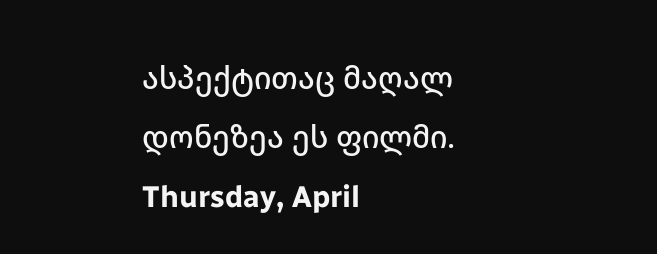ასპექტითაც მაღალ დონეზეა ეს ფილმი.
Thursday, April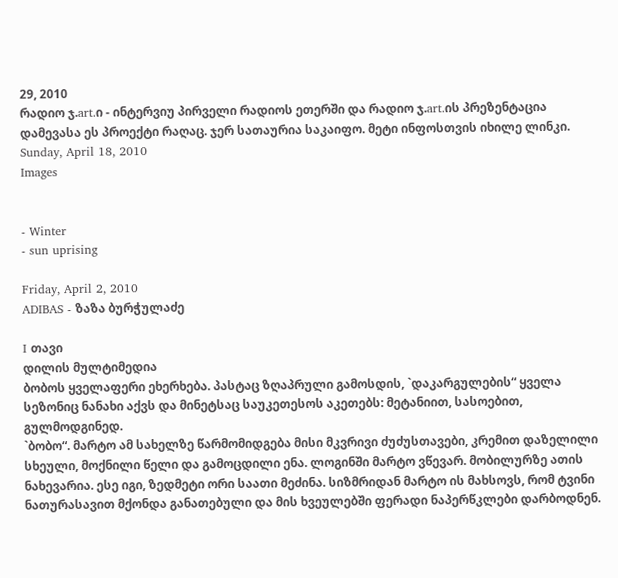29, 2010
რადიო ჯ.art.ი - ინტერვიუ პირველი რადიოს ეთერში და რადიო ჯ.art.ის პრეზენტაცია
დამევასა ეს პროექტი რაღაც. ჯერ სათაურია საკაიფო. მეტი ინფოსთვის იხილე ლინკი.
Sunday, April 18, 2010
Images


- Winter
- sun uprising

Friday, April 2, 2010
ADIBAS - ზაზა ბურჭულაძე

I თავი
დილის მულტიმედია
ბობოს ყველაფერი ეხერხება. პასტაც ზღაპრული გამოსდის, `დაკარგულების“ ყველა სეზონიც ნანახი აქვს და მინეტსაც საუკეთესოს აკეთებს: მეტანიით, სასოებით, გულმოდგინედ.
`ბობო“. მარტო ამ სახელზე წარმომიდგება მისი მკვრივი ძუძუსთავები, კრემით დაზელილი სხეული, მოქნილი წელი და გამოცდილი ენა. ლოგინში მარტო ვწევარ. მობილურზე ათის ნახევარია. ესე იგი, ზედმეტი ორი საათი მეძინა. სიზმრიდან მარტო ის მახსოვს, რომ ტვინი ნათურასავით მქონდა განათებული და მის ხვეულებში ფერადი ნაპერწკლები დარბოდნენ.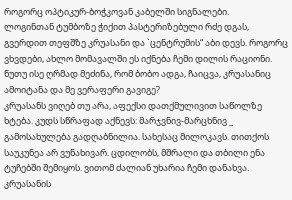როგორც ოპტიკურ-ბოჭკოვან კაბელში სიგნალები.
ლოგინთან ტუმბოზე ჭიქით პასტერიზებული რძე დგას, გვერდით თეფშზე კრუასანი და `ცენტრუმის“ აბი დევს. როგორც ვხვდები, ახლო მომავალში ეს იქნება ჩემი დილის რაციონი. ნუთუ ისე ღრმად მეძინა, რომ ბობო ადგა, ჩაიცვა, კრუასანიც ამოიტანა და მე ვერაფერი გავიგე?
კრუასანს ვიღებ თუ არა, აფექსი დათქმულივით საწოლზე ხტება. კუდს სწრაფად აქნევს: მარჯვნივ-მარცხნივ _ გამოსახულება გადღაბნილია. სახესაც მილოკავს. თითქოს საუკუნეა არ ვუნახივარ. ცდილობს, მშრალი და თბილი ენა ტუჩებში შემიყოს. ვითომ ძალიან უხარია ჩემი დანახვა. კრუასანის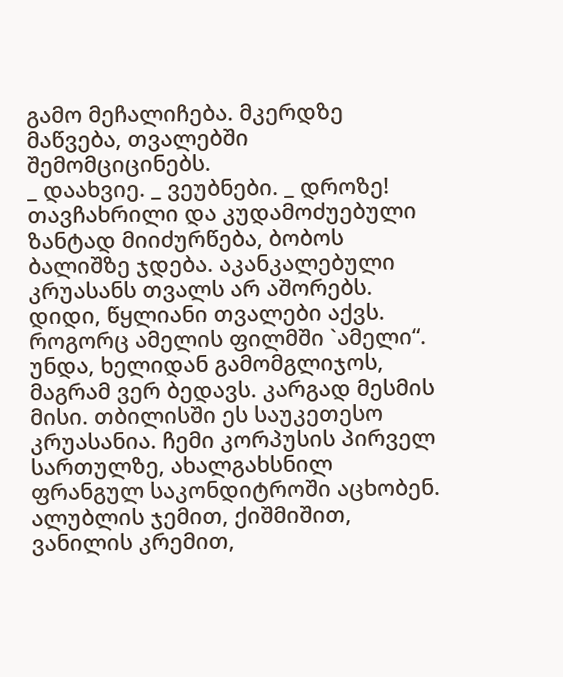გამო მეჩალიჩება. მკერდზე მაწვება, თვალებში შემომციცინებს.
_ დაახვიე. _ ვეუბნები. _ დროზე!
თავჩახრილი და კუდამოძუებული ზანტად მიიძურწება, ბობოს ბალიშზე ჯდება. აკანკალებული კრუასანს თვალს არ აშორებს. დიდი, წყლიანი თვალები აქვს. როგორც ამელის ფილმში `ამელი“. უნდა, ხელიდან გამომგლიჯოს, მაგრამ ვერ ბედავს. კარგად მესმის მისი. თბილისში ეს საუკეთესო კრუასანია. ჩემი კორპუსის პირველ სართულზე, ახალგახსნილ ფრანგულ საკონდიტროში აცხობენ. ალუბლის ჯემით, ქიშმიშით, ვანილის კრემით,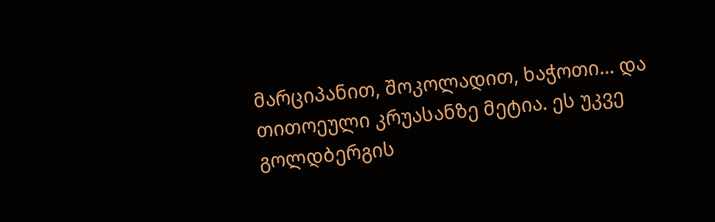მარციპანით, შოკოლადით, ხაჭოთი... და თითოეული კრუასანზე მეტია. ეს უკვე გოლდბერგის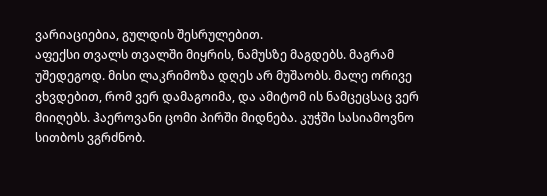ვარიაციებია, გულდის შესრულებით.
აფექსი თვალს თვალში მიყრის, ნამუსზე მაგდებს. მაგრამ უშედეგოდ. მისი ლაკრიმოზა დღეს არ მუშაობს. მალე ორივე ვხვდებით, რომ ვერ დამაგოიმა, და ამიტომ ის ნამცეცსაც ვერ მიიღებს. ჰაეროვანი ცომი პირში მიდნება. კუჭში სასიამოვნო სითბოს ვგრძნობ.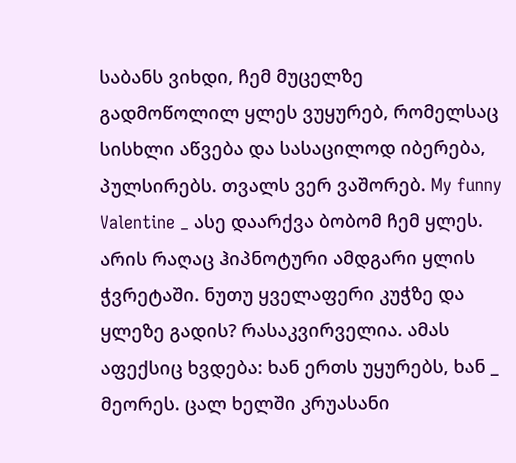საბანს ვიხდი, ჩემ მუცელზე გადმოწოლილ ყლეს ვუყურებ, რომელსაც სისხლი აწვება და სასაცილოდ იბერება, პულსირებს. თვალს ვერ ვაშორებ. My funny Valentine _ ასე დაარქვა ბობომ ჩემ ყლეს. არის რაღაც ჰიპნოტური ამდგარი ყლის ჭვრეტაში. ნუთუ ყველაფერი კუჭზე და ყლეზე გადის? რასაკვირველია. ამას აფექსიც ხვდება: ხან ერთს უყურებს, ხან _ მეორეს. ცალ ხელში კრუასანი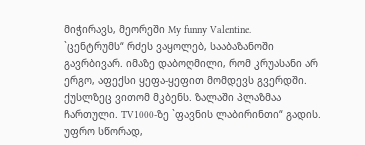მიჭირავს, მეორეში My funny Valentine.
`ცენტრუმს“ რძეს ვაყოლებ, სააბაზანოში გავრბივარ. იმაზე დაბოღმილი, რომ კრუასანი არ ერგო, აფექსი ყეფა-ყეფით მომდევს გვერდში. ქუსლზეც ვითომ მკბენს. ზალაში პლაზმაა ჩართული. TV1000-ზე `ფავნის ლაბირინთი“ გადის. უფრო სწორად,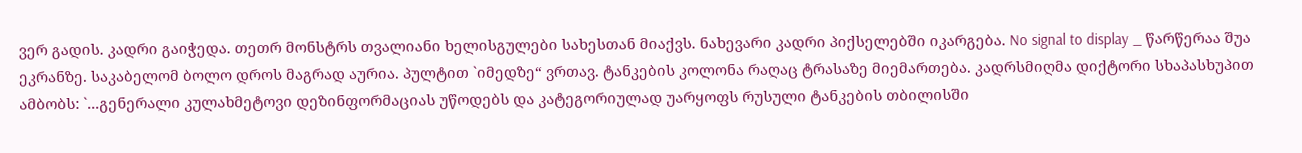ვერ გადის. კადრი გაიჭედა. თეთრ მონსტრს თვალიანი ხელისგულები სახესთან მიაქვს. ნახევარი კადრი პიქსელებში იკარგება. No signal to display _ წარწერაა შუა ეკრანზე. საკაბელომ ბოლო დროს მაგრად აურია. პულტით `იმედზე“ ვრთავ. ტანკების კოლონა რაღაც ტრასაზე მიემართება. კადრსმიღმა დიქტორი სხაპასხუპით ამბობს: `...გენერალი კულახმეტოვი დეზინფორმაციას უწოდებს და კატეგორიულად უარყოფს რუსული ტანკების თბილისში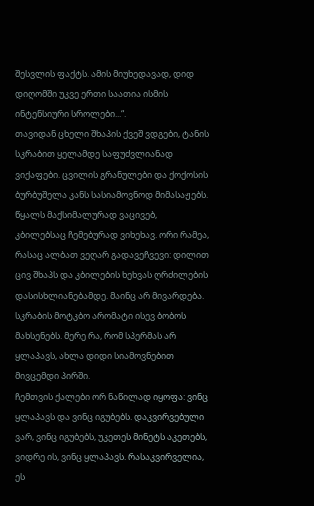შესვლის ფაქტს. ამის მიუხედავად, დიდ დიღომში უკვე ერთი საათია ისმის ინტენსიური სროლები...“.
თავიდან ცხელი შხაპის ქვეშ ვდგები, ტანის სკრაბით ყელამდე საფუძვლიანად ვიქაფები. ცვილის გრანულები და ქოქოსის ბურბუშელა კანს სასიამოვნოდ მიმასაჟებს. წყალს მაქსიმალურად ვაცივებ, კბილებსაც ჩემებურად ვიხეხავ. ორი რამეა, რასაც ალბათ ვეღარ გადავეჩვევი: დილით ცივ შხაპს და კბილების ხეხვას ღრძილების დასისხლიანებამდე. მაინც არ მივარდება. სკრაბის მოტკბო არომატი ისევ ბობოს მახსენებს. მერე რა, რომ სპერმას არ ყლაპავს, ახლა დიდი სიამოვნებით მივცემდი პირში.
ჩემთვის ქალები ორ ნაწილად იყოფა: ვინც ყლაპავს და ვინც იგუბებს. დაკვირვებული ვარ, ვინც იგუბებს, უკეთეს მინეტს აკეთებს, ვიდრე ის, ვინც ყლაპავს. რასაკვირველია, ეს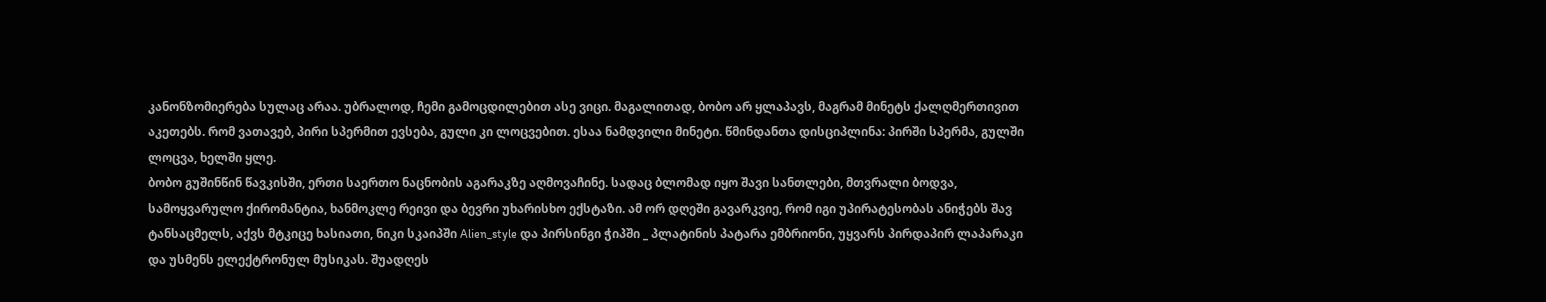კანონზომიერება სულაც არაა. უბრალოდ, ჩემი გამოცდილებით ასე ვიცი. მაგალითად, ბობო არ ყლაპავს, მაგრამ მინეტს ქალღმერთივით აკეთებს. რომ ვათავებ, პირი სპერმით ევსება, გული კი ლოცვებით. ესაა ნამდვილი მინეტი. წმინდანთა დისციპლინა: პირში სპერმა, გულში ლოცვა, ხელში ყლე.
ბობო გუშინწინ წავკისში, ერთი საერთო ნაცნობის აგარაკზე აღმოვაჩინე. სადაც ბლომად იყო შავი სანთლები, მთვრალი ბოდვა, სამოყვარულო ქირომანტია, ხანმოკლე რეივი და ბევრი უხარისხო ექსტაზი. ამ ორ დღეში გავარკვიე, რომ იგი უპირატესობას ანიჭებს შავ ტანსაცმელს, აქვს მტკიცე ხასიათი, ნიკი სკაიპში Alien_style და პირსინგი ჭიპში _ პლატინის პატარა ემბრიონი, უყვარს პირდაპირ ლაპარაკი და უსმენს ელექტრონულ მუსიკას. შუადღეს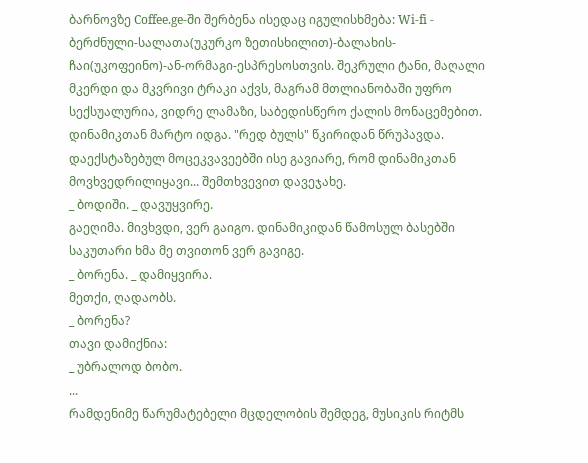ბარნოვზე Coffee.ge-ში შერბენა ისედაც იგულისხმება: Wi-fi - ბერძნული-სალათა(უკურკო ზეთისხილით)-ბალახის-ჩაი(უკოფეინო)-ან-ორმაგი-ესპრესოსთვის. შეკრული ტანი, მაღალი მკერდი და მკვრივი ტრაკი აქვს, მაგრამ მთლიანობაში უფრო სექსუალურია, ვიდრე ლამაზი, საბედისწერო ქალის მონაცემებით.
დინამიკთან მარტო იდგა. "რედ ბულს" წკირიდან წრუპავდა. დაექსტაზებულ მოცეკვავეებში ისე გავიარე, რომ დინამიკთან მოვხვედრილიყავი... შემთხვევით დავეჯახე.
_ ბოდიში. _ დავუყვირე.
გაეღიმა. მივხვდი, ვერ გაიგო. დინამიკიდან წამოსულ ბასებში საკუთარი ხმა მე თვითონ ვერ გავიგე.
_ ბორენა. _ დამიყვირა.
მეთქი, ღადაობს.
_ ბორენა?
თავი დამიქნია:
_ უბრალოდ ბობო.
...
რამდენიმე წარუმატებელი მცდელობის შემდეგ, მუსიკის რიტმს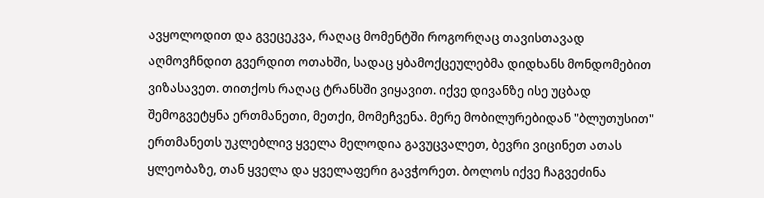ავყოლოდით და გვეცეკვა, რაღაც მომენტში როგორღაც თავისთავად აღმოვჩნდით გვერდით ოთახში, სადაც ყბამოქცეულებმა დიდხანს მონდომებით ვიზასავეთ. თითქოს რაღაც ტრანსში ვიყავით. იქვე დივანზე ისე უცბად შემოგვეტყნა ერთმანეთი, მეთქი, მომეჩვენა. მერე მობილურებიდან "ბლუთუსით" ერთმანეთს უკლებლივ ყველა მელოდია გავუცვალეთ, ბევრი ვიცინეთ ათას ყლეობაზე, თან ყველა და ყველაფერი გავჭორეთ. ბოლოს იქვე ჩაგვეძინა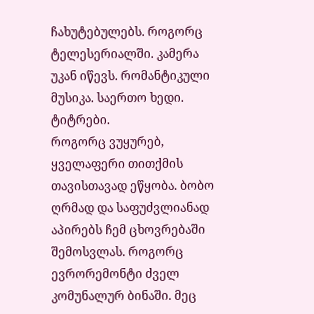ჩახუტებულებს. როგორც ტელესერიალში. კამერა უკან იწევს. რომანტიკული მუსიკა. საერთო ხედი. ტიტრები.
როგორც ვუყურებ, ყველაფერი თითქმის თავისთავად ეწყობა. ბობო ღრმად და საფუძვლიანად აპირებს ჩემ ცხოვრებაში შემოსვლას. როგორც ევრორემონტი ძველ კომუნალურ ბინაში. მეც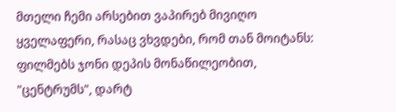მთელი ჩემი არსებით ვაპირებ მივიღო ყველაფერი, რასაც ვხვდები, რომ თან მოიტანს: ფილმებს ჯონი დეპის მონაწილეობით, "ცენტრუმს", დარტ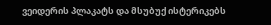ვეიდერის პლაკატს და მსუბუქ ისტერიკებს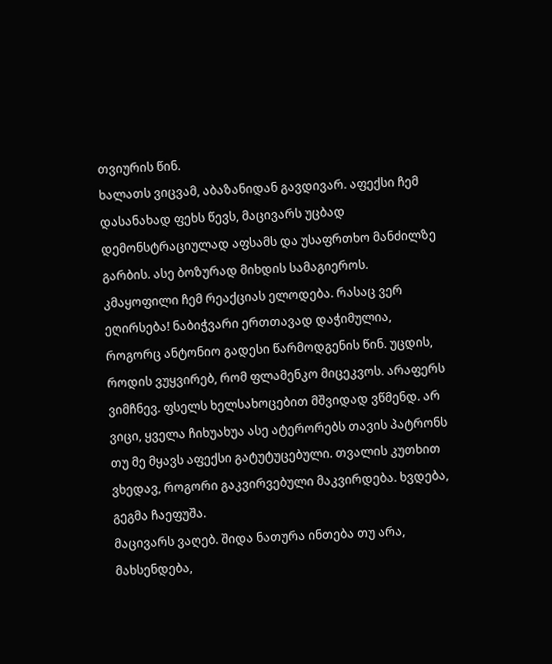თვიურის წინ.
ხალათს ვიცვამ, აბაზანიდან გავდივარ. აფექსი ჩემ დასანახად ფეხს წევს, მაცივარს უცბად დემონსტრაციულად აფსამს და უსაფრთხო მანძილზე გარბის. ასე ბოზურად მიხდის სამაგიეროს. კმაყოფილი ჩემ რეაქციას ელოდება. რასაც ვერ ეღირსება! ნაბიჭვარი ერთთავად დაჭიმულია, როგორც ანტონიო გადესი წარმოდგენის წინ. უცდის, როდის ვუყვირებ, რომ ფლამენკო მიცეკვოს. არაფერს ვიმჩნევ. ფსელს ხელსახოცებით მშვიდად ვწმენდ. არ ვიცი, ყველა ჩიხუახუა ასე ატერორებს თავის პატრონს თუ მე მყავს აფექსი გატუტუცებული. თვალის კუთხით ვხედავ, როგორი გაკვირვებული მაკვირდება. ხვდება, გეგმა ჩაეფუშა.
მაცივარს ვაღებ. შიდა ნათურა ინთება თუ არა, მახსენდება,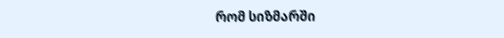რომ სიზმარში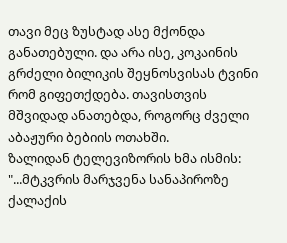თავი მეც ზუსტად ასე მქონდა განათებული. და არა ისე, კოკაინის გრძელი ბილიკის შეყნოსვისას ტვინი რომ გიფეთქდება. თავისთვის მშვიდად ანათებდა, როგორც ძველი აბაჟური ბებიის ოთახში.
ზალიდან ტელევიზორის ხმა ისმის: "...მტკვრის მარჯვენა სანაპიროზე ქალაქის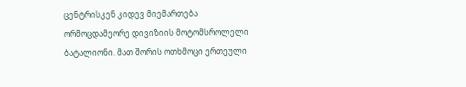ცენტრისკენ კიდევ მიემართება ორმოცდამეორე დივიზიის მოტომსროლელი ბატალიონი. მათ შორის ოთხმოცი ერთეული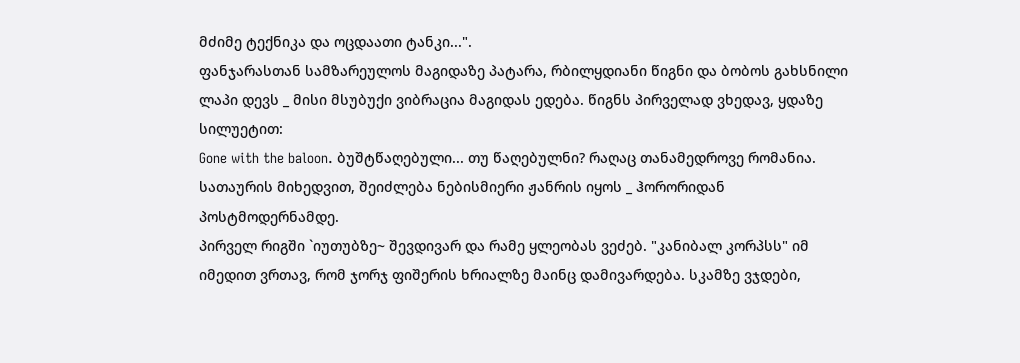მძიმე ტექნიკა და ოცდაათი ტანკი...".
ფანჯარასთან სამზარეულოს მაგიდაზე პატარა, რბილყდიანი წიგნი და ბობოს გახსნილი ლაპი დევს _ მისი მსუბუქი ვიბრაცია მაგიდას ედება. წიგნს პირველად ვხედავ, ყდაზე სილუეტით:
Gone with the baloon. ბუშტწაღებული... თუ წაღებულნი? რაღაც თანამედროვე რომანია. სათაურის მიხედვით, შეიძლება ნებისმიერი ჟანრის იყოს _ ჰორორიდან პოსტმოდერნამდე.
პირველ რიგში `იუთუბზე~ შევდივარ და რამე ყლეობას ვეძებ. "კანიბალ კორპსს" იმ იმედით ვრთავ, რომ ჯორჯ ფიშერის ხრიალზე მაინც დამივარდება. სკამზე ვჯდები,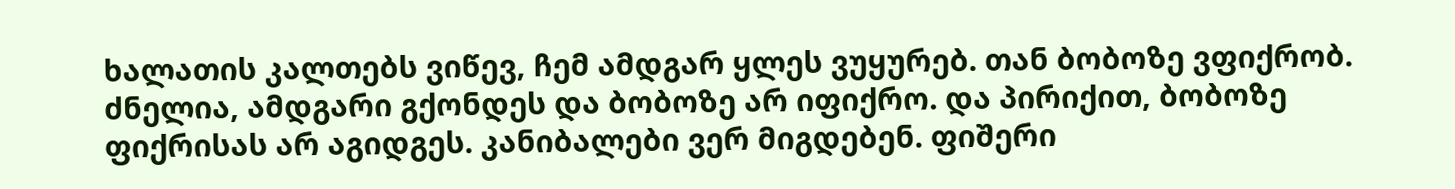ხალათის კალთებს ვიწევ, ჩემ ამდგარ ყლეს ვუყურებ. თან ბობოზე ვფიქრობ. ძნელია, ამდგარი გქონდეს და ბობოზე არ იფიქრო. და პირიქით, ბობოზე ფიქრისას არ აგიდგეს. კანიბალები ვერ მიგდებენ. ფიშერი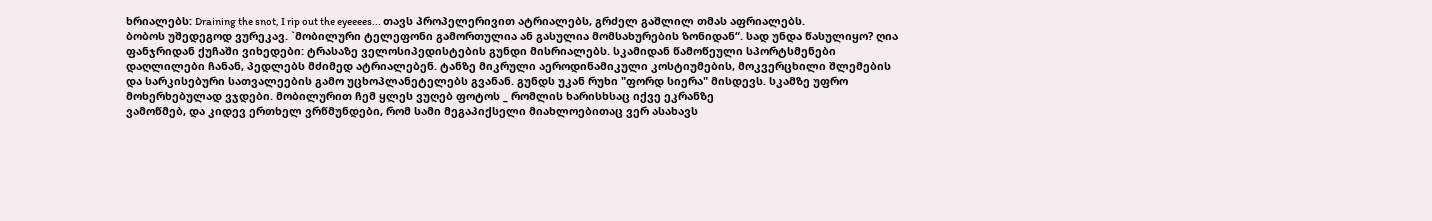ხრიალებს: Draining the snot, I rip out the eyeeees... თავს პროპელერივით ატრიალებს, გრძელ გაშლილ თმას აფრიალებს.
ბობოს უშედეგოდ ვურეკავ. `მობილური ტელეფონი გამორთულია ან გასულია მომსახურების ზონიდან“. სად უნდა წასულიყო? ღია ფანჯრიდან ქუჩაში ვიხედები: ტრასაზე ველოსიპედისტების გუნდი მისრიალებს. სკამიდან წამოწეული სპორტსმენები დაღლილები ჩანან, პედლებს მძიმედ ატრიალებენ. ტანზე მიკრული აეროდინამიკული კოსტიუმების, მოკვერცხილი შლემების და სარკისებური სათვალეების გამო უცხოპლანეტელებს გვანან. გუნდს უკან რუხი "ფორდ სიერა" მისდევს. სკამზე უფრო მოხერხებულად ვჯდები. მობილურით ჩემ ყლეს ვუღებ ფოტოს _ რომლის ხარისხსაც იქვე ეკრანზე
ვამოწმებ, და კიდევ ერთხელ ვრწმუნდები, რომ სამი მეგაპიქსელი მიახლოებითაც ვერ ასახავს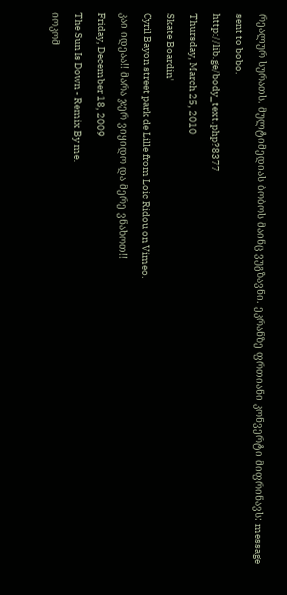რეალურ სურათს. მულტიმედიას ბობოს მაინც ვუგზავნი. ეკრანზე ფრთიანი კონვერტი მიფრინავს: message sent to bobo.
http://lib.ge/body_text.php?8377
Thursday, March 25, 2010
Skate Boardin'
Cyril Bayon street park de Lille from Loic Ridou on Vimeo.
კაი იდეაა!! მარა ჯერ ვიყიდო და მერე ვნახოთ!!
Friday, December 18, 2009
The Sun Is Down - Remix By me.
იოკომ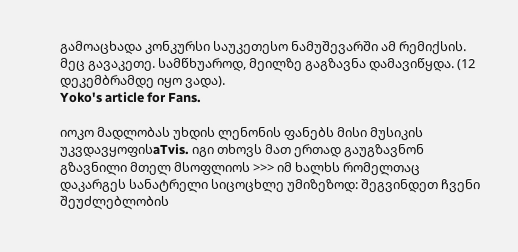გამოაცხადა კონკურსი საუკეთესო ნამუშევარში ამ რემიქსის. მეც გავაკეთე. სამწხუაროდ, მეილზე გაგზავნა დამავიწყდა. (12 დეკემბრამდე იყო ვადა).
Yoko's article for Fans.

იოკო მადლობას უხდის ლენონის ფანებს მისი მუსიკის უკვდავყოფისaTvis. იგი თხოვს მათ ერთად გაუგზავნონ გზავნილი მთელ მსოფლიოს >>> იმ ხალხს რომელთაც დაკარგეს სანატრელი სიცოცხლე უმიზეზოდ: შეგვინდეთ ჩვენი შეუძლებლობის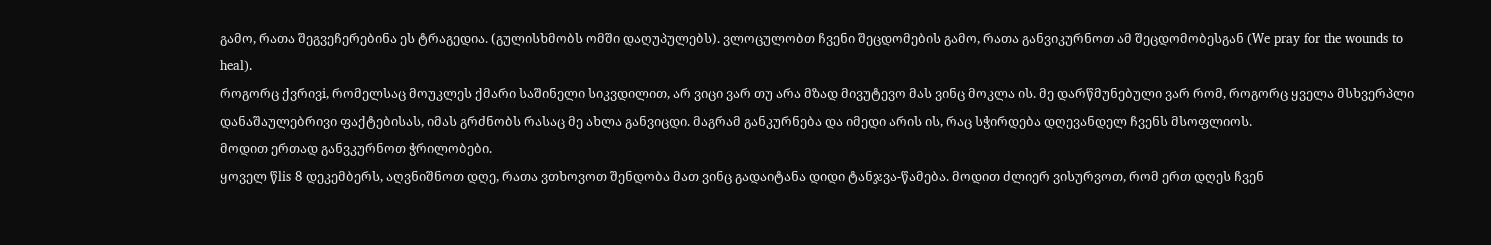გამო, რათა შეგვეჩერებინა ეს ტრაგედია. (გულისხმობს ომში დაღუპულებს). ვლოცულობთ ჩვენი შეცდომების გამო, რათა განვიკურნოთ ამ შეცდომობესგან (We pray for the wounds to heal).
როგორც ქვრივi, რომელსაც მოუკლეს ქმარი საშინელი სიკვდილით, არ ვიცი ვარ თუ არა მზად მივუტევო მას ვინც მოკლა ის. მე დარწმუნებული ვარ რომ, როგორც ყველა მსხვერპლი დანაშაულებრივი ფაქტებისას, იმას გრძნობს რასაც მე ახლა განვიცდი. მაგრამ განკურნება და იმედი არის ის, რაც სჭირდება დღევანდელ ჩვენს მსოფლიოს.
მოდით ერთად განვკურნოთ ჭრილობები.
ყოველ წlis 8 დეკემბერს, აღვნიშნოთ დღე, რათა ვთხოვოთ შენდობა მათ ვინც გადაიტანა დიდი ტანჯვა-წამება. მოდით ძლიერ ვისურვოთ, რომ ერთ დღეს ჩვენ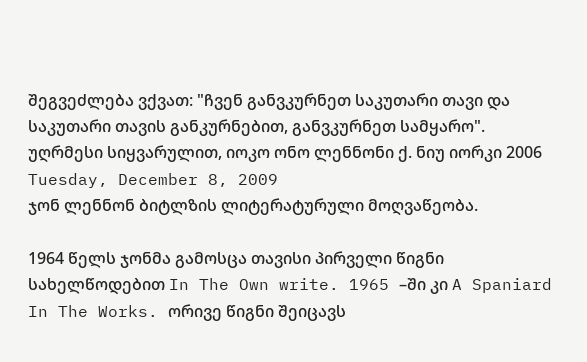შეგვეძლება ვქვათ: "ჩვენ განვკურნეთ საკუთარი თავი და საკუთარი თავის განკურნებით, განვკურნეთ სამყარო".
უღრმესი სიყვარულით, იოკო ონო ლენნონი ქ. ნიუ იორკი 2006
Tuesday, December 8, 2009
ჯონ ლენნონ ბიტლზის ლიტერატურული მოღვაწეობა.

1964 წელს ჯონმა გამოსცა თავისი პირველი წიგნი სახელწოდებით In The Own write. 1965 –ში კი A Spaniard In The Works. ორივე წიგნი შეიცავს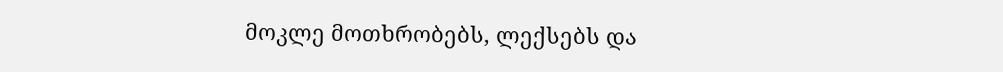მოკლე მოთხრობებს, ლექსებს და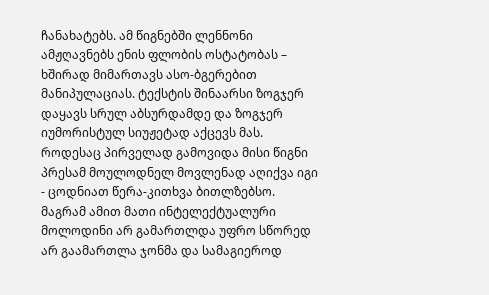ჩანახატებს. ამ წიგნებში ლენნონი ამჟღავნებს ენის ფლობის ოსტატობას – ხშირად მიმართავს ასო-ბგერებით მანიპულაციას. ტექსტის შინაარსი ზოგჯერ დაყავს სრულ აბსურდამდე და ზოგჯერ იუმორისტულ სიუჟეტად აქცევს მას. როდესაც პირველად გამოვიდა მისი წიგნი პრესამ მოულოდნელ მოვლენად აღიქვა იგი - ცოდნიათ წერა-კითხვა ბითლზებსო. მაგრამ ამით მათი ინტელექტუალური მოლოდინი არ გამართლდა უფრო სწორედ არ გაამართლა ჯონმა და სამაგიეროდ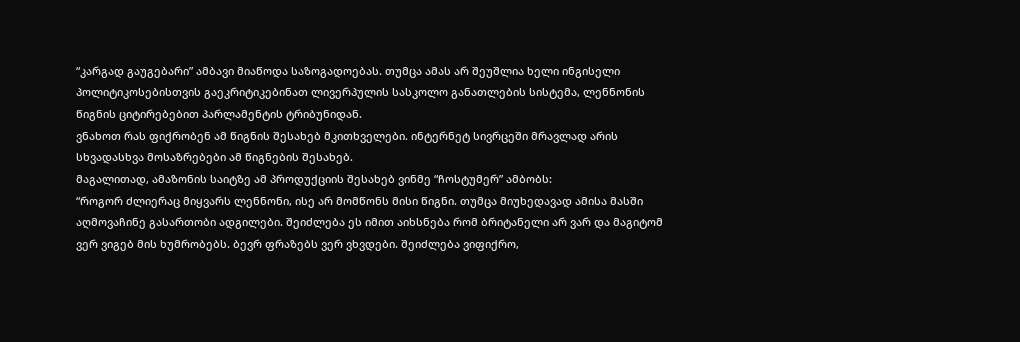“კარგად გაუგებარი” ამბავი მიაწოდა საზოგადოებას. თუმცა ამას არ შეუშლია ხელი ინგისელი პოლიტიკოსებისთვის გაეკრიტიკებინათ ლივერპულის სასკოლო განათლების სისტემა, ლენნონის წიგნის ციტირებებით პარლამენტის ტრიბუნიდან.
ვნახოთ რას ფიქრობენ ამ წიგნის შესახებ მკითხველები. ინტერნეტ სივრცეში მრავლად არის სხვადასხვა მოსაზრებები ამ წიგნების შესახებ.
მაგალითად, ამაზონის საიტზე ამ პროდუქციის შესახებ ვინმე “ჩოსტუმერ” ამბობს:
“როგორ ძლიერაც მიყვარს ლენნონი, ისე არ მომწონს მისი წიგნი. თუმცა მიუხედავად ამისა მასში აღმოვაჩინე გასართობი ადგილები. შეიძლება ეს იმით აიხსნება რომ ბრიტანელი არ ვარ და მაგიტომ ვერ ვიგებ მის ხუმრობებს. ბევრ ფრაზებს ვერ ვხვდები. შეიძლება ვიფიქრო,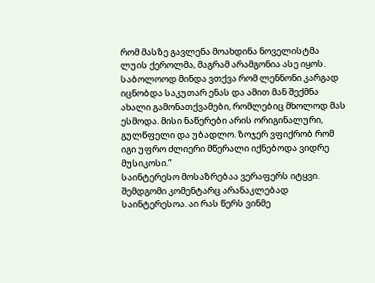რომ მასზე გავლენა მოახდინა ნოველისტმა ლუის ქეროლმა, მაგრამ არამგონია ასე იყოს. საბოლოოდ მინდა ვთქვა რომ ლენნონი კარგად იცნობდა საკუთარ ენას და ამით მან შექმნა ახალი გამონათქვამები, რომლებიც მხოლოდ მას ესმოდა. მისი ნაწერები არის ორიგინალური, გულწფელი და უბადლო. ზოჯერ ვფიქრობ რომ იგი უფრო ძლიერი მწერალი იქნებოდა ვიდრე მუსიკოსი.”
საინტერესო მოსაზრებაა ვერაფერს იტყვი. შემდგომი კომენტარც არანაკლებად საინტერესოა. აი რას წერს ვინმე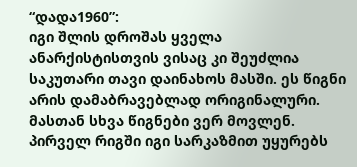“დადა1960”:
იგი შლის დროშას ყველა ანარქისტისთვის ვისაც კი შეუძლია საკუთარი თავი დაინახოს მასში. ეს წიგნი არის დამაბრავებლად ორიგინალური. მასთან სხვა წიგნები ვერ მოვლენ. პირველ რიგში იგი სარკაზმით უყურებს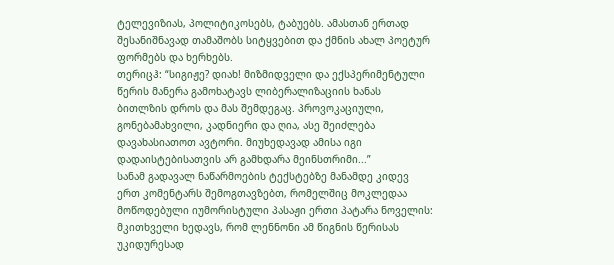ტელევიზიას, პოლიტიკოსებს, ტაბუებს. ამასთან ერთად შესანიშნავად თამაშობს სიტყვებით და ქმნის ახალ პოეტურ ფორმებს და ხერხებს.
თერიცჰ: “სიგიჟე? დიახ! მიზმიდველი და ექსპერიმენტული წერის მანერა გამოხატავს ლიბერალიზაციის ხანას ბითლზის დროს და მას შემდეგაც. პროვოკაციული, გონებამახვილი, კადნიერი და ღია, ასე შეიძლება დავახასიათოთ ავტორი. მიუხედავად ამისა იგი დადაისტებისათვის არ გამხდარა მეინსთრიმი...”
სანამ გადავალ ნაწარმოების ტექსტებზე მანამდე კიდევ ერთ კომენტარს შემოგთავზებთ, რომელშიც მოკლედაა მოწოდებული იუმორისტული პასაჟი ერთი პატარა ნოველის:
მკითხველი ხედავს, რომ ლენნონი ამ წიგნის წერისას უკიდურესად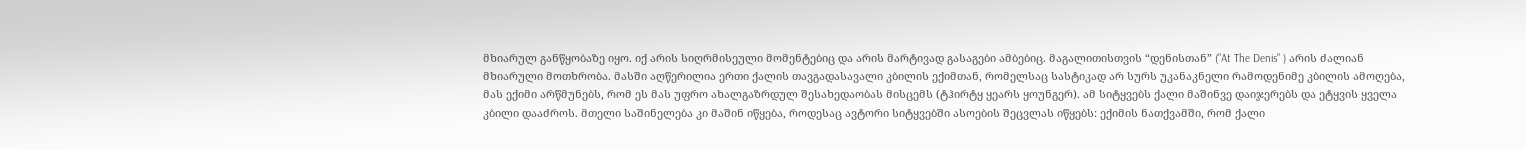მხიარულ განწყობაზე იყო. იქ არის სიღრმისეული მომენტებიც და არის მარტივად გასაგები ამბებიც. მაგალითისთვის “დენისთან” ("At The Denis" ) არის ძალიან მხიარული მოთხრობა. მასში აღწერილია ერთი ქალის თავგადასავალი კბილის ექიმთან, რომელსაც სასტიკად არ სურს უკანაკნელი რამოდენიმე კბილის ამოღება, მას ექიმი არწმუნებს, რომ ეს მას უფრო ახალგაზრდულ შესახედაობას მისცემს (ტჰირტყ ყეარს ყოუნგერ). ამ სიტყვებს ქალი მაშინვე დაიჯერებს და ეტყვის ყველა კბილი დააძროს. მთელი საშინელება კი მაშინ იწყება, როდესაც ავტორი სიტყვებში ასოების შეცვლას იწყებს: ექიმის ნათქვამში, რომ ქალი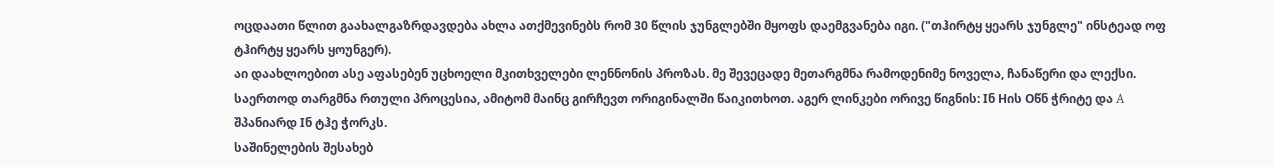ოცდაათი წლით გაახალგაზრდავდება ახლა ათქმევინებს რომ 30 წლის ჯუნგლებში მყოფს დაემგვანება იგი. ("თჰირტყ ყეარს ჯუნგლე" ინსტეად ოფ ტჰირტყ ყეარს ყოუნგერ).
აი დაახლოებით ასე აფასებენ უცხოელი მკითხველები ლენნონის პროზას. მე შევეცადე მეთარგმნა რამოდენიმე ნოველა, ჩანაწერი და ლექსი. საერთოდ თარგმნა რთული პროცესია, ამიტომ მაინც გირჩევთ ორიგინალში წაიკითხოთ. აგერ ლინკები ორივე წიგნის: Iნ Hის Oწნ ჭრიტე და A შპანიარდ Iნ ტჰე ჭორკს.
საშინელების შესახებ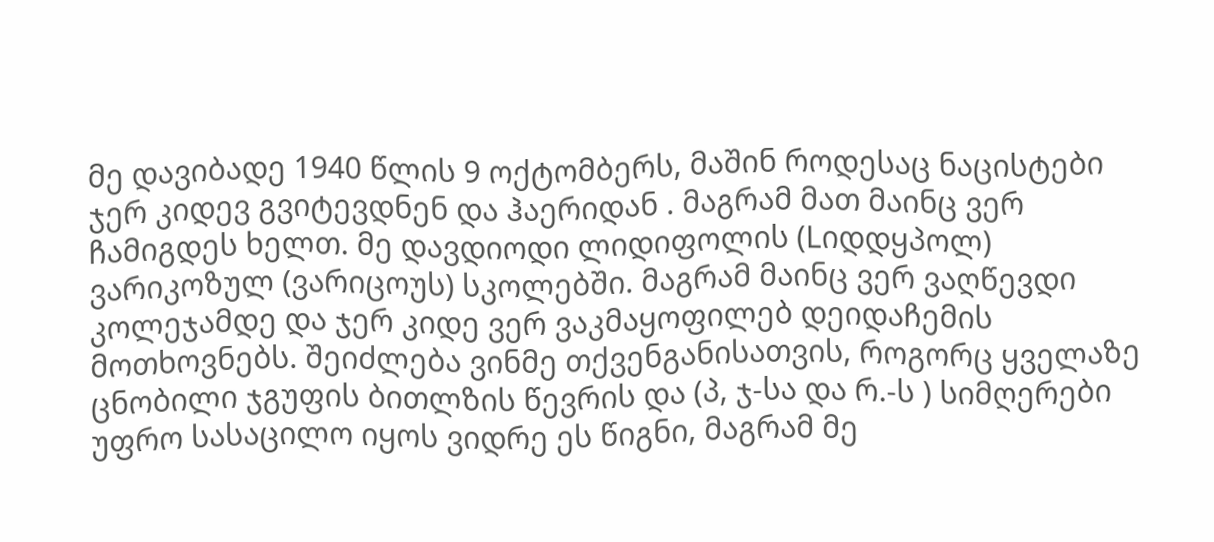მე დავიბადე 1940 წლის 9 ოქტომბერს, მაშინ როდესაც ნაცისტები ჯერ კიდევ გვიტევდნენ და ჰაერიდან . მაგრამ მათ მაინც ვერ ჩამიგდეს ხელთ. მე დავდიოდი ლიდიფოლის (Lიდდყპოლ) ვარიკოზულ (ვარიცოუს) სკოლებში. მაგრამ მაინც ვერ ვაღწევდი კოლეჯამდე და ჯერ კიდე ვერ ვაკმაყოფილებ დეიდაჩემის მოთხოვნებს. შეიძლება ვინმე თქვენგანისათვის, როგორც ყველაზე ცნობილი ჯგუფის ბითლზის წევრის და (პ, ჯ-სა და რ.-ს ) სიმღერები უფრო სასაცილო იყოს ვიდრე ეს წიგნი, მაგრამ მე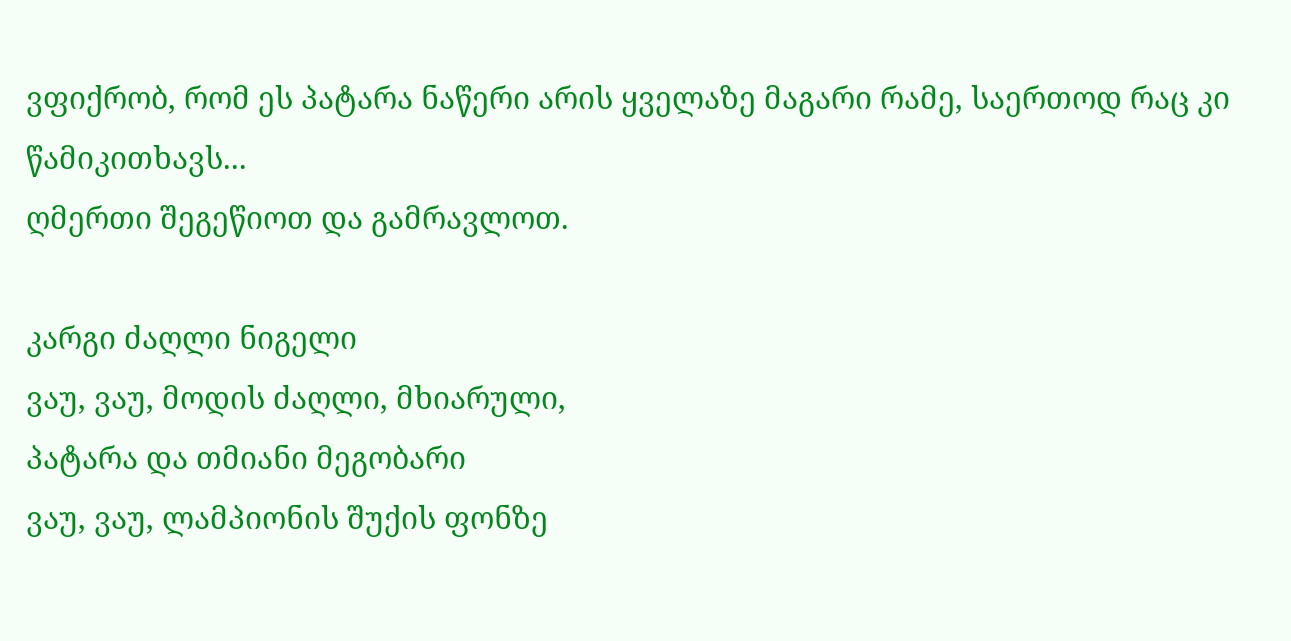ვფიქრობ, რომ ეს პატარა ნაწერი არის ყველაზე მაგარი რამე, საერთოდ რაც კი წამიკითხავს...
ღმერთი შეგეწიოთ და გამრავლოთ.

კარგი ძაღლი ნიგელი
ვაუ, ვაუ, მოდის ძაღლი, მხიარული,
პატარა და თმიანი მეგობარი
ვაუ, ვაუ, ლამპიონის შუქის ფონზე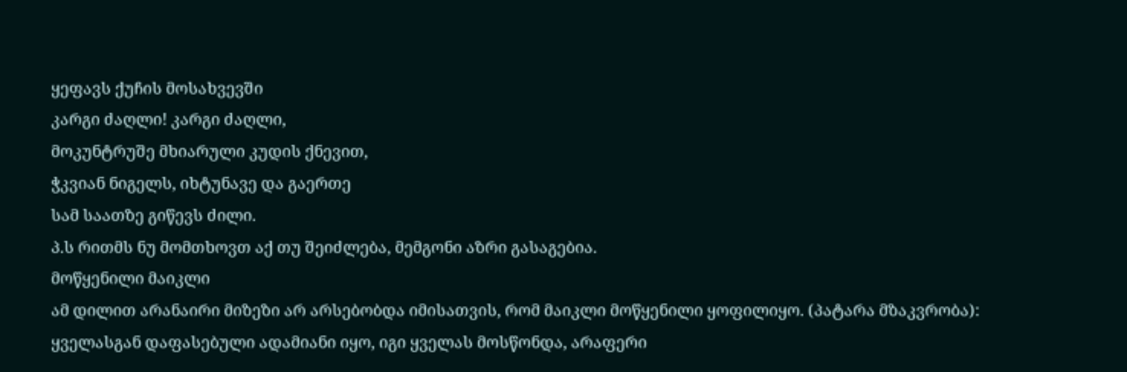ყეფავს ქუჩის მოსახვევში
კარგი ძაღლი! კარგი ძაღლი,
მოკუნტრუშე მხიარული კუდის ქნევით,
ჭკვიან ნიგელს, იხტუნავე და გაერთე
სამ საათზე გიწევს ძილი.
პ.ს რითმს ნუ მომთხოვთ აქ თუ შეიძლება, მემგონი აზრი გასაგებია.
მოწყენილი მაიკლი
ამ დილით არანაირი მიზეზი არ არსებობდა იმისათვის, რომ მაიკლი მოწყენილი ყოფილიყო. (პატარა მზაკვრობა): ყველასგან დაფასებული ადამიანი იყო, იგი ყველას მოსწონდა, არაფერი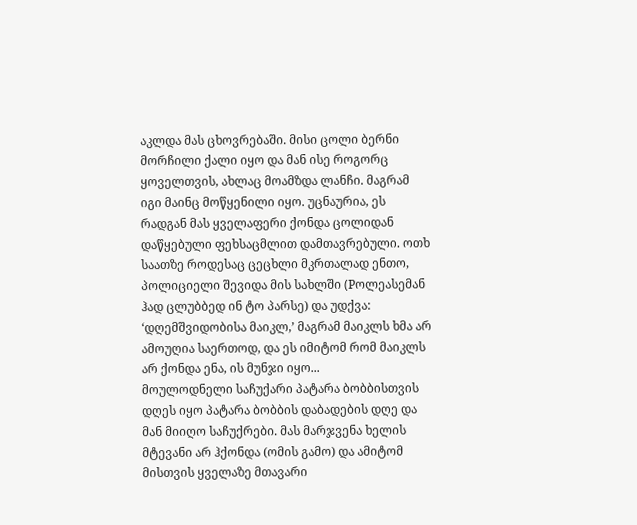აკლდა მას ცხოვრებაში. მისი ცოლი ბერნი მორჩილი ქალი იყო და მან ისე როგორც ყოველთვის, ახლაც მოამზდა ლანჩი. მაგრამ იგი მაინც მოწყენილი იყო. უცნაურია, ეს რადგან მას ყველაფერი ქონდა ცოლიდან დაწყებული ფეხსაცმლით დამთავრებული. ოთხ საათზე როდესაც ცეცხლი მკრთალად ენთო, პოლიციელი შევიდა მის სახლში (Pოლეასემან ჰად ცლუბბედ ინ ტო პარსე) და უდქვა: ‘დღემშვიდობისა მაიკლ,’ მაგრამ მაიკლს ხმა არ ამოუღია საერთოდ, და ეს იმიტომ რომ მაიკლს არ ქონდა ენა, ის მუნჯი იყო...
მოულოდნელი საჩუქარი პატარა ბობბისთვის
დღეს იყო პატარა ბობბის დაბადების დღე და მან მიიღო საჩუქრები. მას მარჯვენა ხელის მტევანი არ ჰქონდა (ომის გამო) და ამიტომ მისთვის ყველაზე მთავარი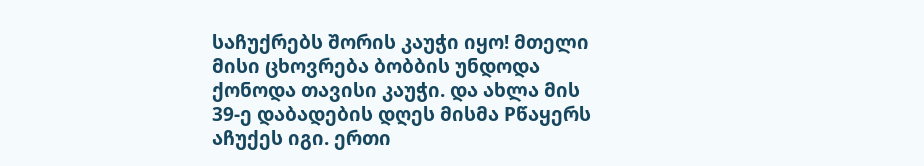საჩუქრებს შორის კაუჭი იყო! მთელი მისი ცხოვრება ბობბის უნდოდა ქონოდა თავისი კაუჭი. და ახლა მის 39-ე დაბადების დღეს მისმა Pწაყერს აჩუქეს იგი. ერთი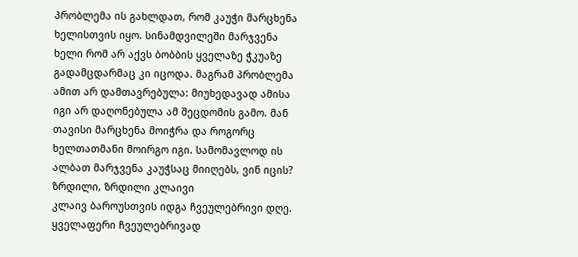პრობლემა ის გახლდათ, რომ კაუჭი მარცხენა ხელისთვის იყო. სინამდვილეში მარჯვენა ხელი რომ არ აქვს ბობბის ყველაზე ჭკუაზე გადამცდარმაც კი იცოდა. მაგრამ პრობლემა ამით არ დამთავრებულა: მიუხედავად ამისა იგი არ დაღონებულა ამ შეცდომის გამო. მან თავისი მარცხენა მოიჭრა და როგორც ხელთათმანი მოირგო იგი. სამომავლოდ ის ალბათ მარჯვენა კაუჭსაც მიიღებს, ვინ იცის?
ზრდილი, ზრდილი კლაივი
კლაივ ბაროუსთვის იდგა ჩვეულებრივი დღე. ყველაფერი ჩვეულებრივად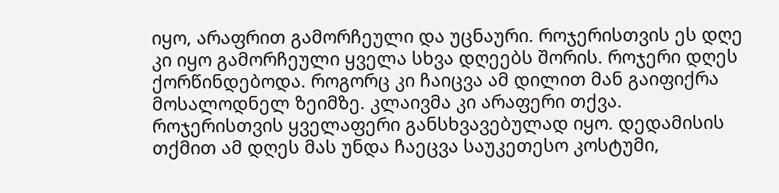იყო, არაფრით გამორჩეული და უცნაური. როჯერისთვის ეს დღე კი იყო გამორჩეული ყველა სხვა დღეებს შორის. როჯერი დღეს ქორწინდებოდა. როგორც კი ჩაიცვა ამ დილით მან გაიფიქრა მოსალოდნელ ზეიმზე. კლაივმა კი არაფერი თქვა. როჯერისთვის ყველაფერი განსხვავებულად იყო. დედამისის თქმით ამ დღეს მას უნდა ჩაეცვა საუკეთესო კოსტუმი,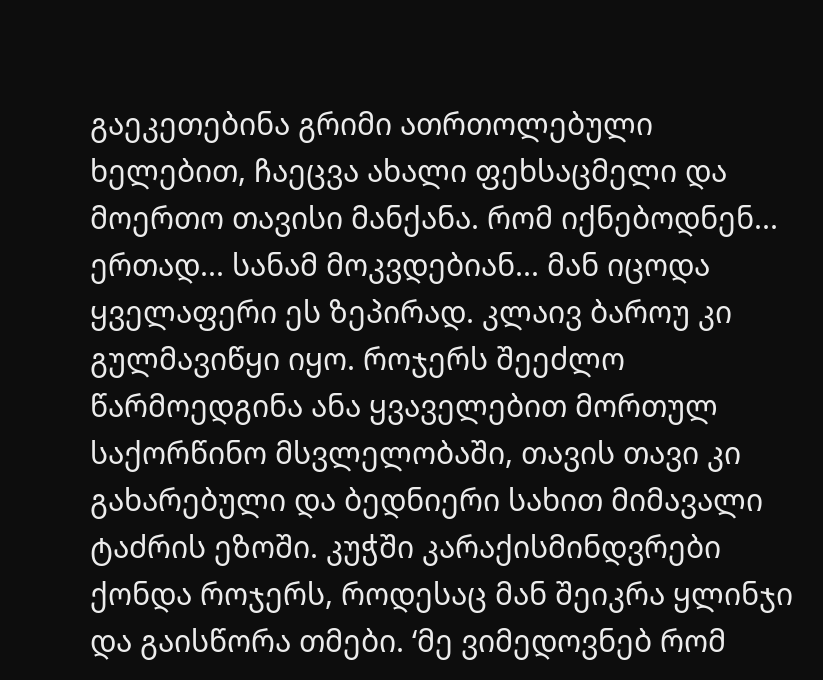გაეკეთებინა გრიმი ათრთოლებული ხელებით, ჩაეცვა ახალი ფეხსაცმელი და მოერთო თავისი მანქანა. რომ იქნებოდნენ... ერთად... სანამ მოკვდებიან... მან იცოდა ყველაფერი ეს ზეპირად. კლაივ ბაროუ კი გულმავიწყი იყო. როჯერს შეეძლო წარმოედგინა ანა ყვაველებით მორთულ საქორწინო მსვლელობაში, თავის თავი კი გახარებული და ბედნიერი სახით მიმავალი ტაძრის ეზოში. კუჭში კარაქისმინდვრები ქონდა როჯერს, როდესაც მან შეიკრა ყლინჯი და გაისწორა თმები. ‘მე ვიმედოვნებ რომ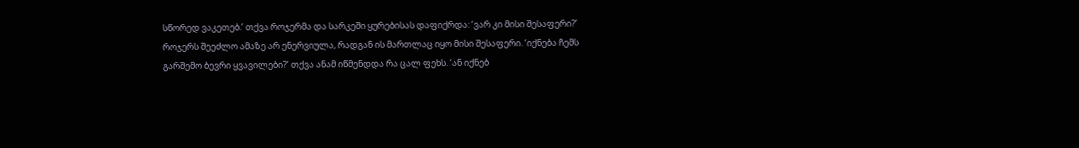სწორედ ვაკეთებ.’ თქვა როჯერმა და სარკეში ყურებისას დაფიქრდა: ‘ვარ კი მისი შესაფერი?’ როჯერს შეეძლო ამაზე არ ენერვიულა, რადგან ის მართლაც იყო მისი შესაფერი. ‘იქნება ჩემს გარშემო ბევრი ყვავილები?’ თქვა ანამ იწმენდდა რა ცალ ფეხს. ‘ან იქნებ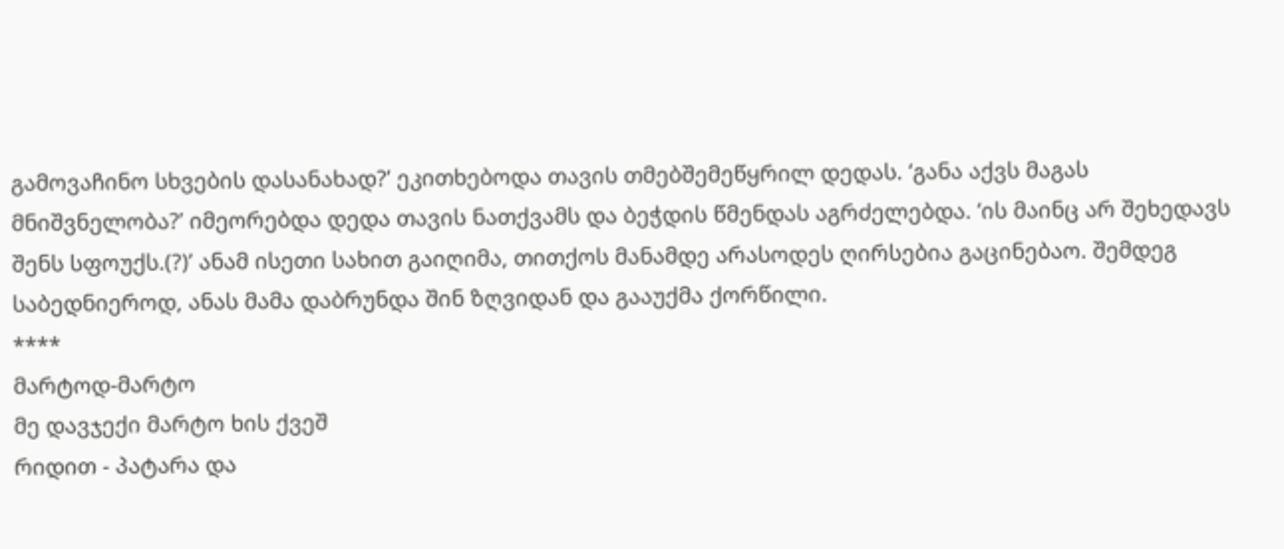გამოვაჩინო სხვების დასანახად?’ ეკითხებოდა თავის თმებშემეწყრილ დედას. ‘განა აქვს მაგას მნიშვნელობა?’ იმეორებდა დედა თავის ნათქვამს და ბეჭდის წმენდას აგრძელებდა. ‘ის მაინც არ შეხედავს შენს სფოუქს.(?)’ ანამ ისეთი სახით გაიღიმა, თითქოს მანამდე არასოდეს ღირსებია გაცინებაო. შემდეგ საბედნიეროდ, ანას მამა დაბრუნდა შინ ზღვიდან და გააუქმა ქორწილი.
****
მარტოდ-მარტო
მე დავჯექი მარტო ხის ქვეშ
რიდით - პატარა და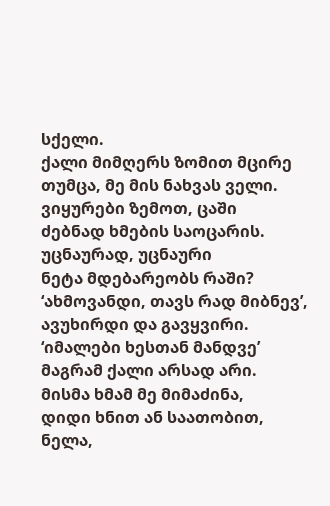სქელი.
ქალი მიმღერს ზომით მცირე
თუმცა, მე მის ნახვას ველი.
ვიყურები ზემოთ, ცაში
ძებნად ხმების საოცარის.
უცნაურად, უცნაური
ნეტა მდებარეობს რაში?
‘ახმოვანდი, თავს რად მიბნევ’,
ავუხირდი და გავყვირი.
‘იმალები ხესთან მანდვე’
მაგრამ ქალი არსად არი.
მისმა ხმამ მე მიმაძინა,
დიდი ხნით ან საათობით,
ნელა,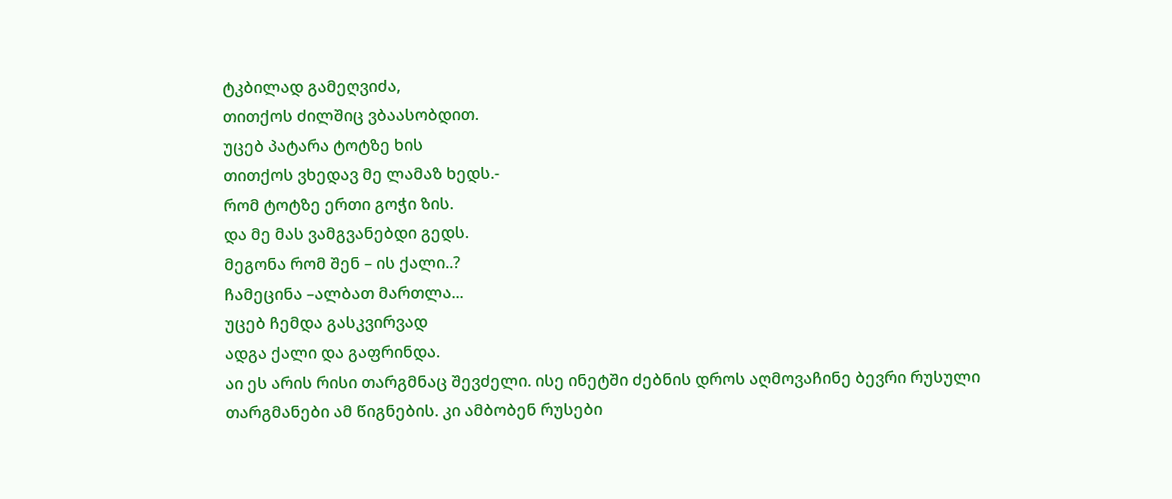ტკბილად გამეღვიძა,
თითქოს ძილშიც ვბაასობდით.
უცებ პატარა ტოტზე ხის
თითქოს ვხედავ მე ლამაზ ხედს.-
რომ ტოტზე ერთი გოჭი ზის.
და მე მას ვამგვანებდი გედს.
მეგონა რომ შენ – ის ქალი..?
ჩამეცინა –ალბათ მართლა...
უცებ ჩემდა გასკვირვად
ადგა ქალი და გაფრინდა.
აი ეს არის რისი თარგმნაც შევძელი. ისე ინეტში ძებნის დროს აღმოვაჩინე ბევრი რუსული თარგმანები ამ წიგნების. კი ამბობენ რუსები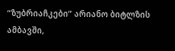“ზუბრიაჩკები” არიანო ბიტლზის ამბავში,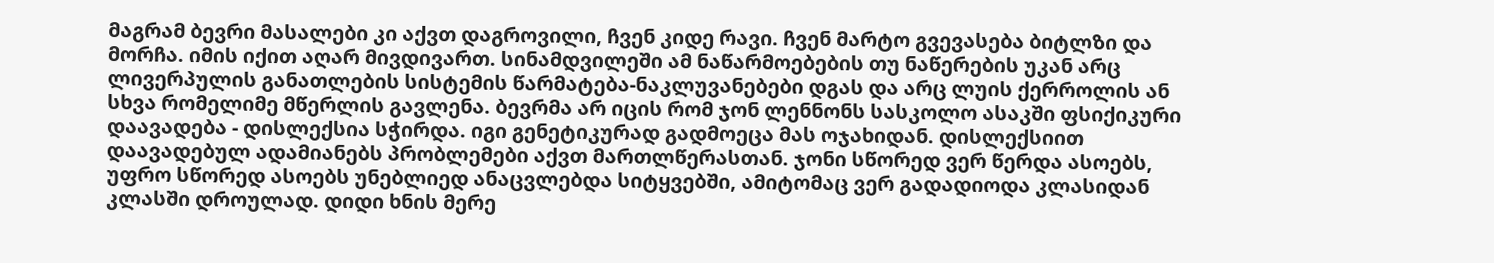მაგრამ ბევრი მასალები კი აქვთ დაგროვილი, ჩვენ კიდე რავი. ჩვენ მარტო გვევასება ბიტლზი და მორჩა. იმის იქით აღარ მივდივართ. სინამდვილეში ამ ნაწარმოებების თუ ნაწერების უკან არც ლივერპულის განათლების სისტემის წარმატება-ნაკლუვანებები დგას და არც ლუის ქერროლის ან სხვა რომელიმე მწერლის გავლენა. ბევრმა არ იცის რომ ჯონ ლენნონს სასკოლო ასაკში ფსიქიკური დაავადება - დისლექსია სჭირდა. იგი გენეტიკურად გადმოეცა მას ოჯახიდან. დისლექსიით დაავადებულ ადამიანებს პრობლემები აქვთ მართლწერასთან. ჯონი სწორედ ვერ წერდა ასოებს, უფრო სწორედ ასოებს უნებლიედ ანაცვლებდა სიტყვებში, ამიტომაც ვერ გადადიოდა კლასიდან კლასში დროულად. დიდი ხნის მერე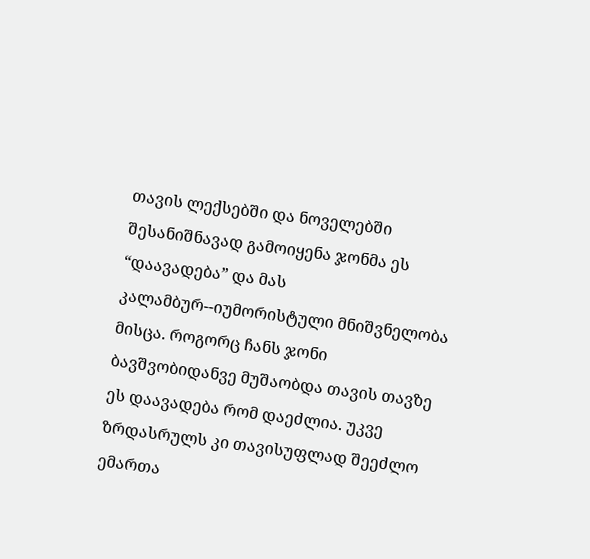თავის ლექსებში და ნოველებში შესანიშნავად გამოიყენა ჯონმა ეს “დაავადება” და მას კალამბურ--იუმორისტული მნიშვნელობა მისცა. როგორც ჩანს ჯონი ბავშვობიდანვე მუშაობდა თავის თავზე ეს დაავადება რომ დაეძლია. უკვე ზრდასრულს კი თავისუფლად შეეძლო ემართა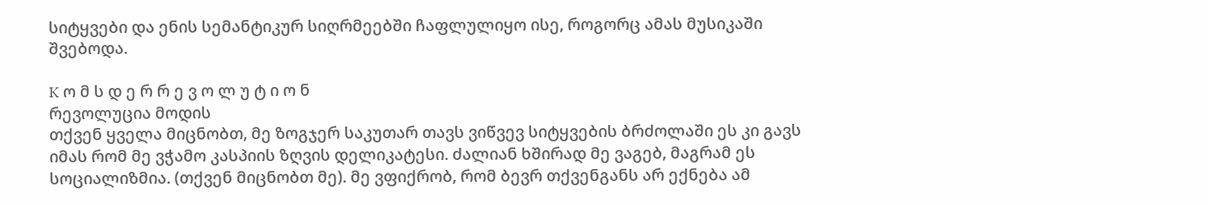სიტყვები და ენის სემანტიკურ სიღრმეებში ჩაფლულიყო ისე, როგორც ამას მუსიკაში შვებოდა.

K ო მ ს დ ე რ რ ე ვ ო ლ უ ტ ი ო ნ
რევოლუცია მოდის
თქვენ ყველა მიცნობთ, მე ზოგჯერ საკუთარ თავს ვიწვევ სიტყვების ბრძოლაში ეს კი გავს იმას რომ მე ვჭამო კასპიის ზღვის დელიკატესი. ძალიან ხშირად მე ვაგებ, მაგრამ ეს სოციალიზმია. (თქვენ მიცნობთ მე). მე ვფიქრობ, რომ ბევრ თქვენგანს არ ექნება ამ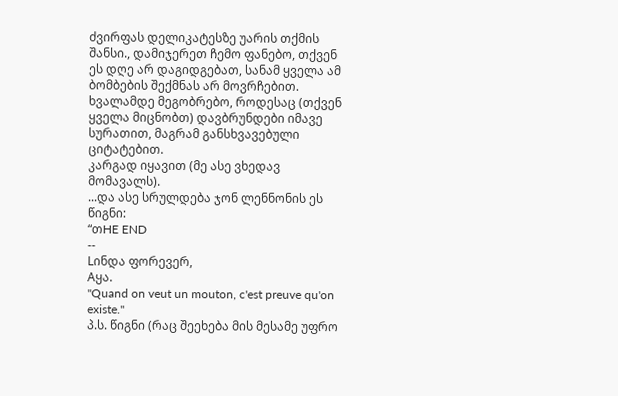ძვირფას დელიკატესზე უარის თქმის შანსი., დამიჯერეთ ჩემო ფანებო, თქვენ ეს დღე არ დაგიდგებათ, სანამ ყველა ამ ბომბების შექმნას არ მოვრჩებით.
ხვალამდე მეგობრებო, როდესაც (თქვენ ყველა მიცნობთ) დავბრუნდები იმავე სურათით, მაგრამ განსხვავებული ციტატებით.
კარგად იყავით (მე ასე ვხედავ მომავალს).
...და ასე სრულდება ჯონ ლენნონის ეს წიგნი:
“თHE END
--
Lინდა ფორევერ,
Aყა.
"Quand on veut un mouton, c'est preuve qu'on existe."
პ.ს. წიგნი (რაც შეეხება მის მესამე უფრო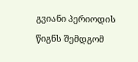გვიანი პერიოდის წიგნს შემდგომ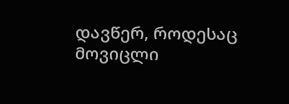დავწერ, როდესაც მოვიცლი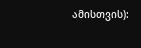ამისთვის):